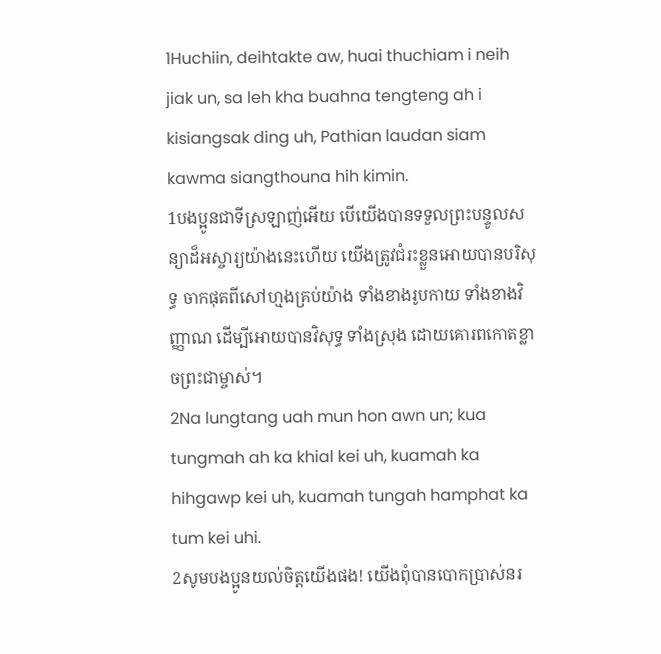1Huchiin, deihtakte aw, huai thuchiam i neih jiak un, sa leh kha buahna tengteng ah i kisiangsak ding uh, Pathian laudan siam kawma siangthouna hih kimin.
1បងប្អូនជាទីស្រឡាញ់អើយ បើយើងបានទទួលព្រះបន្ទូលសន្យាដ៏អស្ចារ្យយ៉ាងនេះហើយ យើងត្រូវជំរះខ្លួនអោយបានបរិសុទ្ធ ចាកផុតពីសៅហ្មងគ្រប់យ៉ាង ទាំងខាងរូបកាយ ទាំងខាងវិញ្ញាណ ដើម្បីអោយបានវិសុទ្ធ ទាំងស្រុង ដោយគោរពកោតខ្លាចព្រះជាម្ចាស់។
2Na lungtang uah mun hon awn un; kua tungmah ah ka khial kei uh, kuamah ka hihgawp kei uh, kuamah tungah hamphat ka tum kei uhi.
2សូមបងប្អូនយល់ចិត្ដយើងផង! យើងពុំបានបោកប្រាស់នរ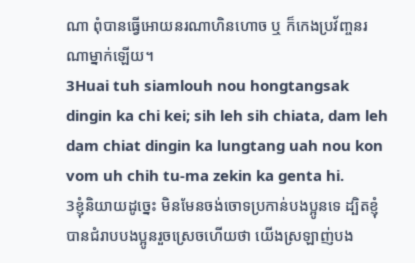ណា ពុំបានធ្វើអោយនរណាហិនហោច ឬ ក៏កេងប្រវ័ញ្ចនរណាម្នាក់ឡើយ។
3Huai tuh siamlouh nou hongtangsak dingin ka chi kei; sih leh sih chiata, dam leh dam chiat dingin ka lungtang uah nou kon vom uh chih tu-ma zekin ka genta hi.
3ខ្ញុំនិយាយដូច្នេះ មិនមែនចង់ចោទប្រកាន់បងប្អូនទេ ដ្បិតខ្ញុំបានជំរាបបងប្អូនរួចស្រេចហើយថា យើងស្រឡាញ់បង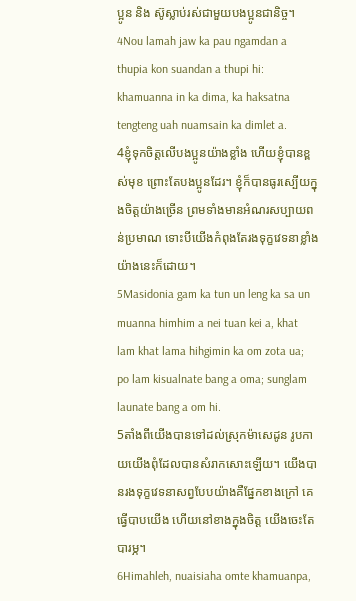ប្អូន និង ស៊ូស្លាប់រស់ជាមួយបងប្អូនជានិច្ច។
4Nou lamah jaw ka pau ngamdan a thupia kon suandan a thupi hi: khamuanna in ka dima, ka haksatna tengteng uah nuamsain ka dimlet a.
4ខ្ញុំទុកចិត្ដលើបងប្អូនយ៉ាងខ្លាំង ហើយខ្ញុំបានខ្ពស់មុខ ព្រោះតែបងប្អូនដែរ។ ខ្ញុំក៏បានធូរស្បើយក្នុងចិត្ដយ៉ាងច្រើន ព្រមទាំងមានអំណរសប្បាយពន់ប្រមាណ ទោះបីយើងកំពុងតែរងទុក្ខវេទនាខ្លាំងយ៉ាងនេះក៏ដោយ។
5Masidonia gam ka tun un leng ka sa un muanna himhim a nei tuan kei a, khat lam khat lama hihgimin ka om zota ua; po lam kisualnate bang a oma; sunglam launate bang a om hi.
5តាំងពីយើងបានទៅដល់ស្រុកម៉ាសេដូន រូបកាយយើងពុំដែលបានសំរាកសោះឡើយ។ យើងបានរងទុក្ខវេទនាសព្វបែបយ៉ាងគឺផ្នែកខាងក្រៅ គេធ្វើបាបយើង ហើយនៅខាងក្នុងចិត្ដ យើងចេះតែបារម្ភ។
6Himahleh, nuaisiaha omte khamuanpa,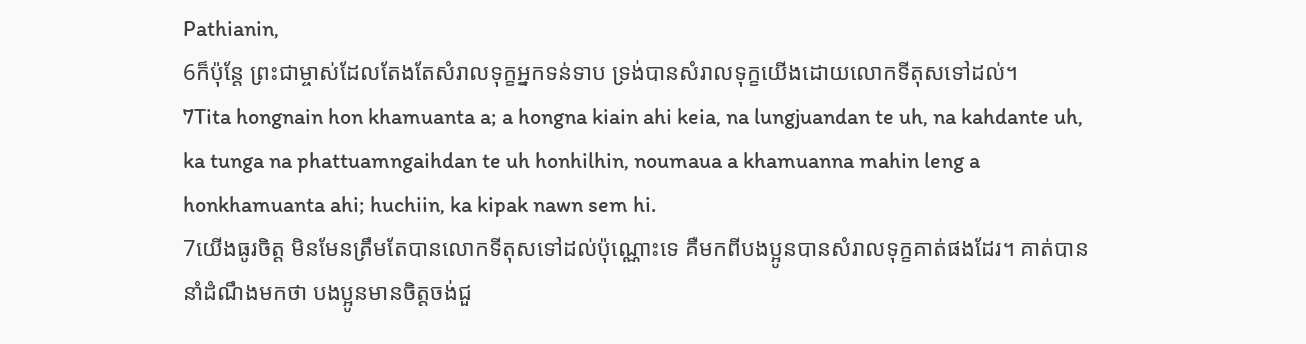Pathianin,
6ក៏ប៉ុន្ដែ ព្រះជាម្ចាស់ដែលតែងតែសំរាលទុក្ខអ្នកទន់ទាប ទ្រង់បានសំរាលទុក្ខយើងដោយលោកទីតុសទៅដល់។
7Tita hongnain hon khamuanta a; a hongna kiain ahi keia, na lungjuandan te uh, na kahdante uh, ka tunga na phattuamngaihdan te uh honhilhin, noumaua a khamuanna mahin leng a honkhamuanta ahi; huchiin, ka kipak nawn sem hi.
7យើងធូរចិត្ដ មិនមែនត្រឹមតែបានលោកទីតុសទៅដល់ប៉ុណ្ណោះទេ គឺមកពីបងប្អូនបានសំរាលទុក្ខគាត់ផងដែរ។ គាត់បាននាំដំណឹងមកថា បងប្អូនមានចិត្ដចង់ជួ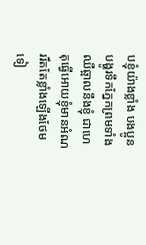បខ្ញុំយ៉ាងខ្លាំង បងប្អូនបង្ហូរទឹកភ្នែកព្រមទាំងឈឺឆ្អាលនឹងខ្ញុំ ជាហេតុធ្វើអោយខ្ញុំមានអំណររឹតតែខ្លាំងឡើងថែមទៀ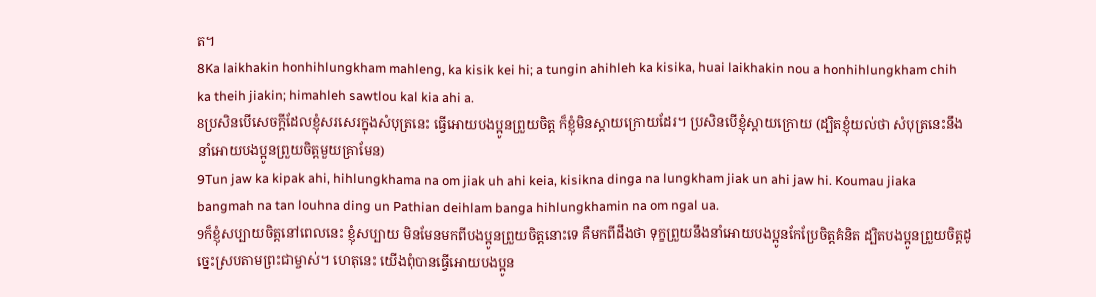ត។
8Ka laikhakin honhihlungkham mahleng, ka kisik kei hi; a tungin ahihleh ka kisika, huai laikhakin nou a honhihlungkham chih ka theih jiakin; himahleh sawtlou kal kia ahi a.
8ប្រសិនបើសេចក្ដីដែលខ្ញុំសរសេរក្នុងសំបុត្រនេះ ធ្វើអោយបងប្អូនព្រួយចិត្ដ ក៏ខ្ញុំមិនស្ដាយក្រោយដែរ។ ប្រសិនបើខ្ញុំស្ដាយក្រោយ (ដ្បិតខ្ញុំយល់ថា សំបុត្រនេះនឹងនាំអោយបងប្អូនព្រួយចិត្ដមួយគ្រាមែន)
9Tun jaw ka kipak ahi, hihlungkhama na om jiak uh ahi keia, kisikna dinga na lungkham jiak un ahi jaw hi. Koumau jiaka bangmah na tan louhna ding un Pathian deihlam banga hihlungkhamin na om ngal ua.
9ក៏ខ្ញុំសប្បាយចិត្ដនៅពេលនេះ ខ្ញុំសប្បាយ មិនមែនមកពីបងប្អូនព្រួយចិត្ដនោះទេ គឺមកពីដឹងថា ទុក្ខព្រួយនឹងនាំអោយបងប្អូនកែប្រែចិត្ដគំនិត ដ្បិតបងប្អូនព្រួយចិត្ដដូច្នេះស្របតាមព្រះជាម្ចាស់។ ហេតុនេះ យើងពុំបានធ្វើអោយបងប្អូន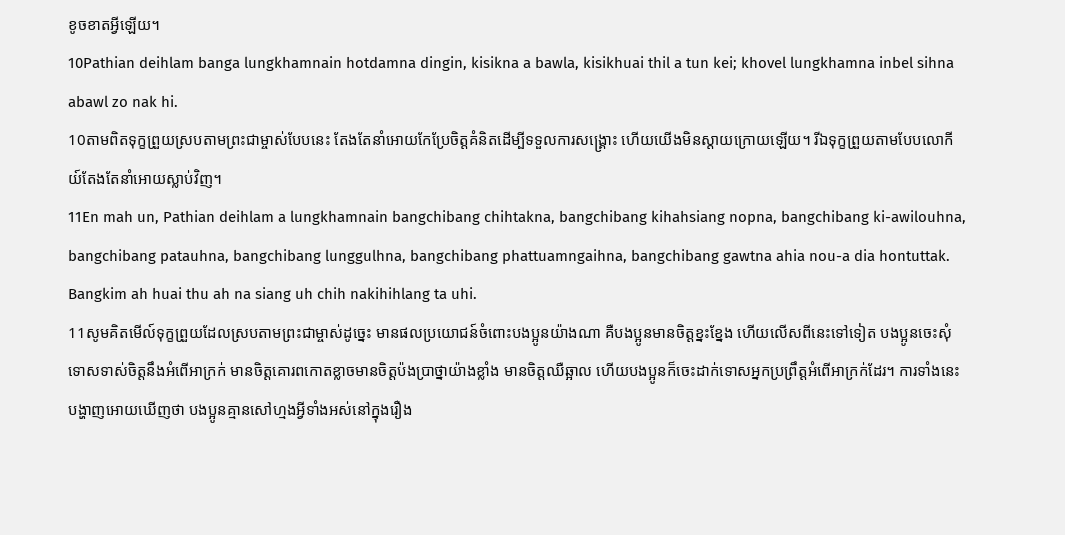ខូចខាតអ្វីឡើយ។
10Pathian deihlam banga lungkhamnain hotdamna dingin, kisikna a bawla, kisikhuai thil a tun kei; khovel lungkhamna inbel sihna abawl zo nak hi.
10តាមពិតទុក្ខព្រួយស្របតាមព្រះជាម្ចាស់បែបនេះ តែងតែនាំអោយកែប្រែចិត្ដគំនិតដើម្បីទទួលការសង្គ្រោះ ហើយយើងមិនស្ដាយក្រោយឡើយ។ រីឯទុក្ខព្រួយតាមបែបលោកីយ៍តែងតែនាំអោយស្លាប់វិញ។
11En mah un, Pathian deihlam a lungkhamnain bangchibang chihtakna, bangchibang kihahsiang nopna, bangchibang ki-awilouhna, bangchibang patauhna, bangchibang lunggulhna, bangchibang phattuamngaihna, bangchibang gawtna ahia nou-a dia hontuttak. Bangkim ah huai thu ah na siang uh chih nakihihlang ta uhi.
11សូមគិតមើល៍ទុក្ខព្រួយដែលស្របតាមព្រះជាម្ចាស់ដូច្នេះ មានផលប្រយោជន៍ចំពោះបងប្អូនយ៉ាងណា គឺបងប្អូនមានចិត្ដខ្នះខ្នែង ហើយលើសពីនេះទៅទៀត បងប្អូនចេះសុំទោសទាស់ចិត្ដនឹងអំពើអាក្រក់ មានចិត្ដគោរពកោតខ្លាចមានចិត្ដប៉ងប្រាថ្នាយ៉ាងខ្លាំង មានចិត្ដឈឺឆ្អាល ហើយបងប្អូនក៏ចេះដាក់ទោសអ្នកប្រព្រឹត្ដអំពើអាក្រក់ដែរ។ ការទាំងនេះ បង្ហាញអោយឃើញថា បងប្អូនគ្មានសៅហ្មងអ្វីទាំងអស់នៅក្នុងរឿង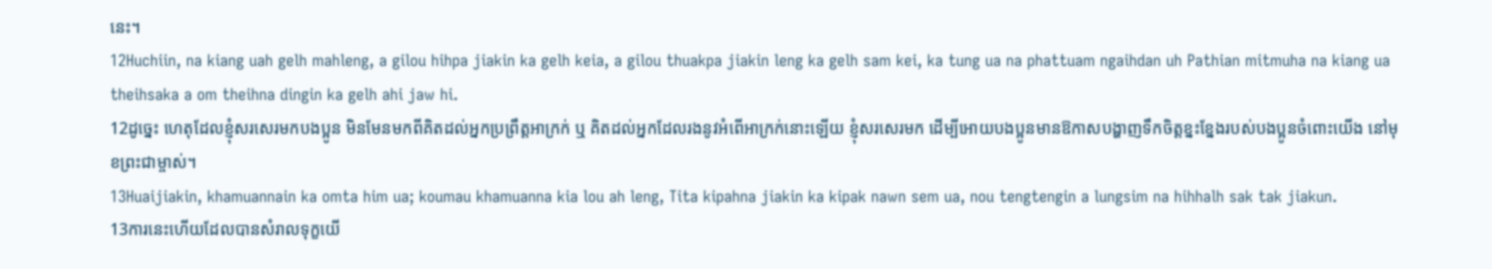នេះ។
12Huchiin, na kiang uah gelh mahleng, a gilou hihpa jiakin ka gelh keia, a gilou thuakpa jiakin leng ka gelh sam kei, ka tung ua na phattuam ngaihdan uh Pathian mitmuha na kiang ua theihsaka a om theihna dingin ka gelh ahi jaw hi.
12ដូច្នេះ ហេតុដែលខ្ញុំសរសេរមកបងប្អូន មិនមែនមកពីគិតដល់អ្នកប្រព្រឹត្ដអាក្រក់ ឬ គិតដល់អ្នកដែលរងនូវអំពើអាក្រក់នោះឡើយ ខ្ញុំសរសេរមក ដើម្បីអោយបងប្អូនមានឱកាសបង្ហាញទឹកចិត្ដខ្នះខ្នែងរបស់បងប្អូនចំពោះយើង នៅមុខព្រះជាម្ចាស់។
13Huaijiakin, khamuannain ka omta him ua; koumau khamuanna kia lou ah leng, Tita kipahna jiakin ka kipak nawn sem ua, nou tengtengin a lungsim na hihhalh sak tak jiakun.
13ការនេះហើយដែលបានសំរាលទុក្ខយើ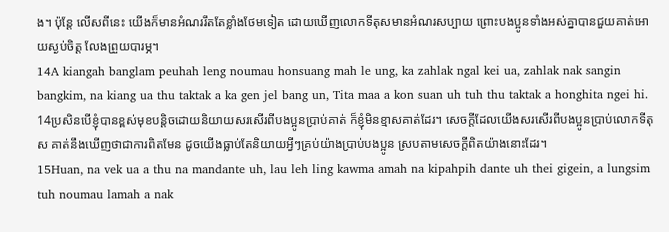ង។ ប៉ុន្ដែ លើសពីនេះ យើងក៏មានអំណររឹតតែខ្លាំងថែមទៀត ដោយឃើញលោកទីតុសមានអំណរសប្បាយ ព្រោះបងប្អូនទាំងអស់គ្នាបានជួយគាត់អោយស្ងប់ចិត្ដ លែងព្រួយបារម្ភ។
14A kiangah banglam peuhah leng noumau honsuang mah le ung, ka zahlak ngal kei ua, zahlak nak sangin bangkim, na kiang ua thu taktak a ka gen jel bang un, Tita maa a kon suan uh tuh thu taktak a honghita ngei hi.
14ប្រសិនបើខ្ញុំបានខ្ពស់មុខបន្ដិចដោយនិយាយសរសើរពីបងប្អូនប្រាប់គាត់ ក៏ខ្ញុំមិនខ្មាសគាត់ដែរ។ សេចក្ដីដែលយើងសរសើរពីបងប្អូនប្រាប់លោកទីតុស គាត់នឹងឃើញថាជាការពិតមែន ដូចយើងធ្លាប់តែនិយាយអ្វីៗគ្រប់យ៉ាងប្រាប់បងប្អូន ស្របតាមសេចក្ដីពិតយ៉ាងនោះដែរ។
15Huan, na vek ua a thu na mandante uh, lau leh ling kawma amah na kipahpih dante uh thei gigein, a lungsim tuh noumau lamah a nak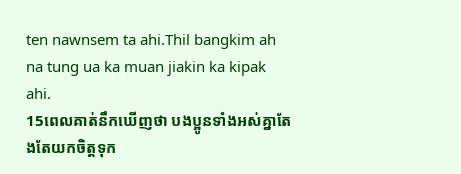ten nawnsem ta ahi.Thil bangkim ah na tung ua ka muan jiakin ka kipak ahi.
15ពេលគាត់នឹកឃើញថា បងប្អូនទាំងអស់គ្នាតែងតែយកចិត្ដទុក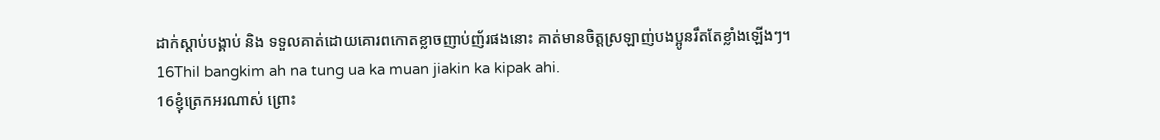ដាក់ស្ដាប់បង្គាប់ និង ទទួលគាត់ដោយគោរពកោតខ្លាចញាប់ញ័រផងនោះ គាត់មានចិត្ដស្រឡាញ់បងប្អូនរឹតតែខ្លាំងឡើងៗ។
16Thil bangkim ah na tung ua ka muan jiakin ka kipak ahi.
16ខ្ញុំត្រេកអរណាស់ ព្រោះ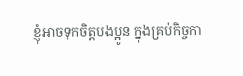ខ្ញុំអាចទុកចិត្ដបងប្អូន ក្នុងគ្រប់កិច្ចកា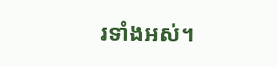រទាំងអស់។